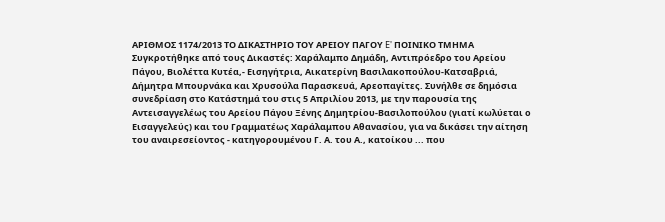ΑΡΙΘΜΟΣ 1174/2013 ΤΟ ΔΙΚΑΣΤΗΡΙΟ ΤΟΥ ΑΡΕΙΟΥ ΠΑΓΟΥ E' ΠΟΙΝΙΚΟ ΤΜΗΜΑ Συγκροτήθηκε από τους Δικαστές: Χαράλαμπο Δημάδη, Αντιπρόεδρο του Αρείου Πάγου, Βιολέττα Κυτέα,- Εισηγήτρια, Αικατερίνη Βασιλακοπούλου-Κατσαβριά, Δήμητρα Μπουρνάκα και Χρυσούλα Παρασκευά, Αρεοπαγίτες. Συνήλθε σε δημόσια συνεδρίαση στο Κατάστημά του στις 5 Απριλίου 2013, με την παρουσία της Αντεισαγγελέως του Αρείου Πάγου Ξένης Δημητρίου-Βασιλοπούλου (γιατί κωλύεται ο Εισαγγελεύς) και του Γραμματέως Χαράλαμπου Αθανασίου, για να δικάσει την αίτηση του αναιρεσείοντος - κατηγορουμένου Γ. Α. του Α., κατοίκου ... που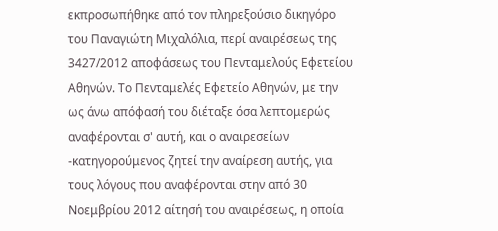εκπροσωπήθηκε από τον πληρεξούσιο δικηγόρο του Παναγιώτη Μιχαλόλια, περί αναιρέσεως της 3427/2012 αποφάσεως του Πενταμελούς Εφετείου Αθηνών. Το Πενταμελές Εφετείο Αθηνών, με την ως άνω απόφασή του διέταξε όσα λεπτομερώς αναφέρονται σ' αυτή, και ο αναιρεσείων -κατηγορούμενος ζητεί την αναίρεση αυτής, για τους λόγους που αναφέρονται στην από 30 Νοεμβρίου 2012 αίτησή του αναιρέσεως, η οποία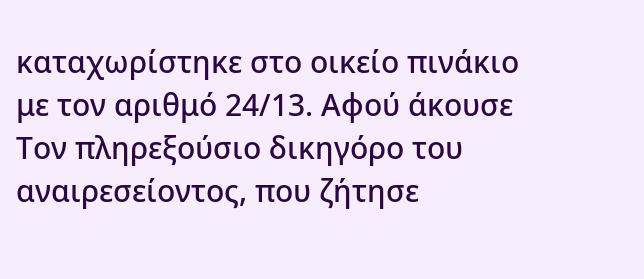καταχωρίστηκε στο οικείο πινάκιο με τον αριθμό 24/13. Αφού άκουσε Τον πληρεξούσιο δικηγόρο του αναιρεσείοντος, που ζήτησε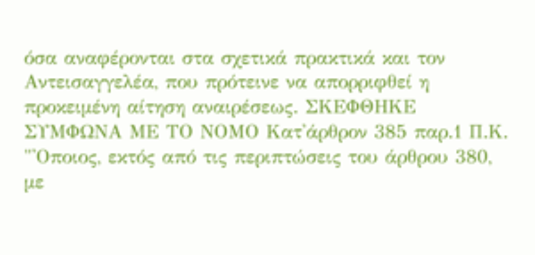όσα αναφέρονται στα σχετικά πρακτικά και τον Αντεισαγγελέα, που πρότεινε να απορριφθεί η προκειμένη αίτηση αναιρέσεως. ΣΚΕΦΘΗΚΕ ΣΥΜΦΩΝΑ ΜΕ ΤΟ ΝΟΜΟ Κατ'άρθρον 385 παρ.1 Π.Κ. "'Οποιος, εκτός από τις περιπτώσεις του άρθρου 380, με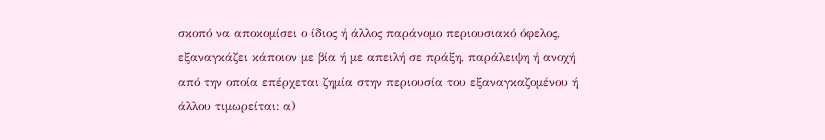σκοπό να αποκομίσει ο ίδιος ή άλλος παράνομο περιουσιακό όφελος, εξαναγκάζει κάποιον με βία ή με απειλή σε πράξη, παράλειψη ή ανοχή από την οποία επέρχεται ζημία στην περιουσία του εξαναγκαζομένου ή άλλου τιμωρείται: α)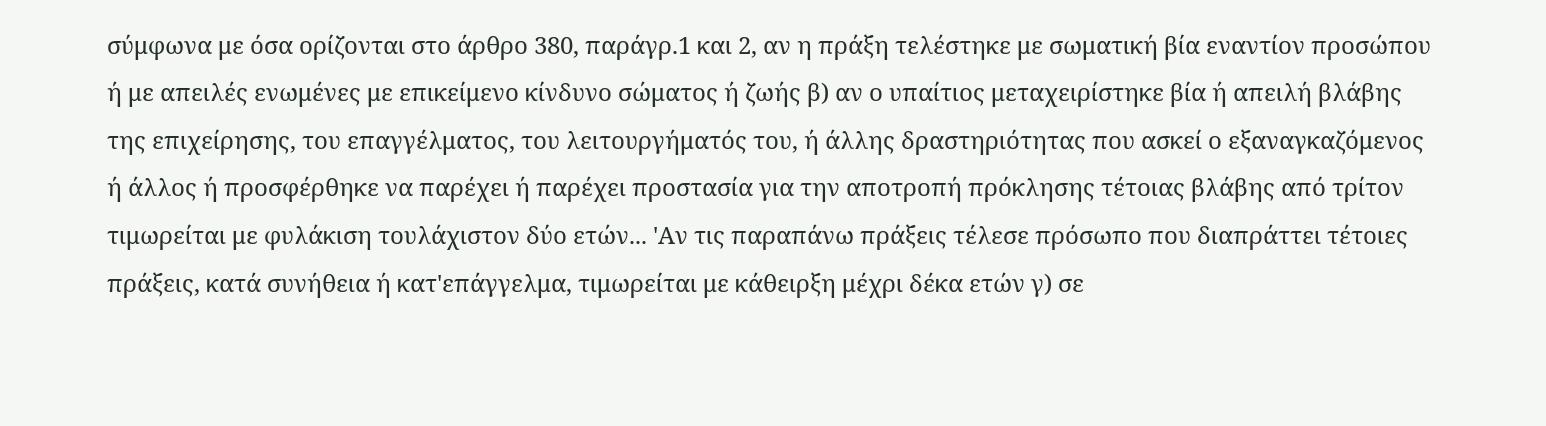σύμφωνα με όσα ορίζονται στο άρθρο 380, παράγρ.1 και 2, αν η πράξη τελέστηκε με σωματική βία εναντίον προσώπου ή με απειλές ενωμένες με επικείμενο κίνδυνο σώματος ή ζωής β) αν ο υπαίτιος μεταχειρίστηκε βία ή απειλή βλάβης της επιχείρησης, του επαγγέλματος, του λειτουργήματός του, ή άλλης δραστηριότητας που ασκεί ο εξαναγκαζόμενος ή άλλος ή προσφέρθηκε να παρέχει ή παρέχει προστασία για την αποτροπή πρόκλησης τέτοιας βλάβης από τρίτον τιμωρείται με φυλάκιση τουλάχιστον δύο ετών... 'Αν τις παραπάνω πράξεις τέλεσε πρόσωπο που διαπράττει τέτοιες πράξεις, κατά συνήθεια ή κατ'επάγγελμα, τιμωρείται με κάθειρξη μέχρι δέκα ετών γ) σε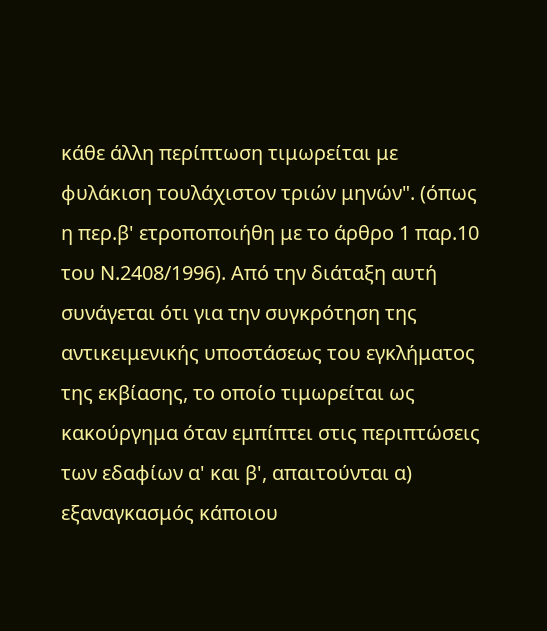κάθε άλλη περίπτωση τιμωρείται με φυλάκιση τουλάχιστον τριών μηνών". (όπως η περ.β' ετροποποιήθη με το άρθρο 1 παρ.10 του Ν.2408/1996). Από την διάταξη αυτή συνάγεται ότι για την συγκρότηση της αντικειμενικής υποστάσεως του εγκλήματος της εκβίασης, το οποίο τιμωρείται ως κακούργημα όταν εμπίπτει στις περιπτώσεις των εδαφίων α' και β', απαιτούνται α) εξαναγκασμός κάποιου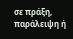σε πράξη, παράλειψη ή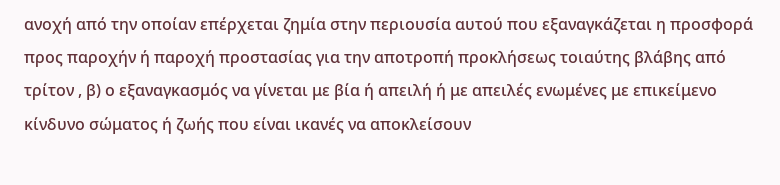ανοχή από την οποίαν επέρχεται ζημία στην περιουσία αυτού που εξαναγκάζεται η προσφορά προς παροχήν ή παροχή προστασίας για την αποτροπή προκλήσεως τοιαύτης βλάβης από τρίτον , β) ο εξαναγκασμός να γίνεται με βία ή απειλή ή με απειλές ενωμένες με επικείμενο κίνδυνο σώματος ή ζωής που είναι ικανές να αποκλείσουν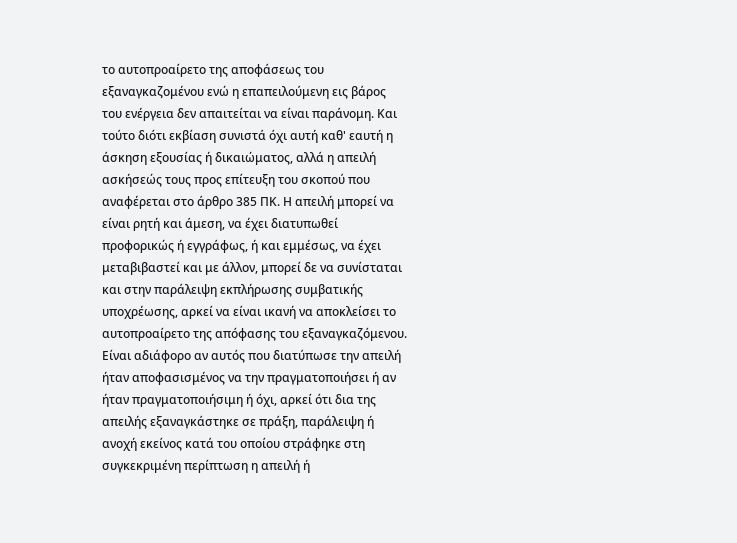το αυτοπροαίρετο της αποφάσεως του εξαναγκαζομένου ενώ η επαπειλούμενη εις βάρος του ενέργεια δεν απαιτείται να είναι παράνομη. Και τούτο διότι εκβίαση συνιστά όχι αυτή καθ' εαυτή η άσκηση εξουσίας ή δικαιώματος, αλλά η απειλή ασκήσεώς τους προς επίτευξη του σκοπού που αναφέρεται στο άρθρο 385 ΠΚ. Η απειλή μπορεί να είναι ρητή και άμεση, να έχει διατυπωθεί προφορικώς ή εγγράφως, ή και εμμέσως, να έχει μεταβιβαστεί και με άλλον, μπορεί δε να συνίσταται και στην παράλειψη εκπλήρωσης συμβατικής υποχρέωσης, αρκεί να είναι ικανή να αποκλείσει το αυτοπροαίρετο της απόφασης του εξαναγκαζόμενου. Είναι αδιάφορο αν αυτός που διατύπωσε την απειλή ήταν αποφασισμένος να την πραγματοποιήσει ή αν ήταν πραγματοποιήσιμη ή όχι, αρκεί ότι δια της απειλής εξαναγκάστηκε σε πράξη, παράλειψη ή ανοχή εκείνος κατά του οποίου στράφηκε στη συγκεκριμένη περίπτωση η απειλή ή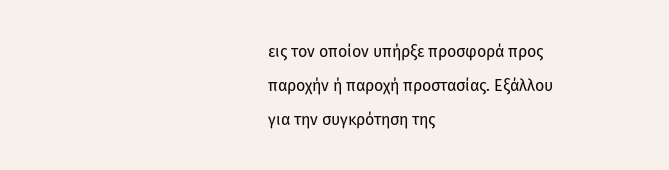εις τον οποίον υπήρξε προσφορά προς παροχήν ή παροχή προστασίας. Eξάλλου για την συγκρότηση της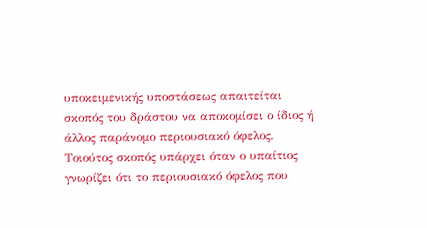υποκειμενικής υποστάσεως απαιτείται σκοπός του δράστου να αποκομίσει ο ίδιος ή άλλος παράνομο περιουσιακό όφελος. Τοιούτος σκοπός υπάρχει όταν ο υπαίτιος γνωρίζει ότι το περιουσιακό όφελος που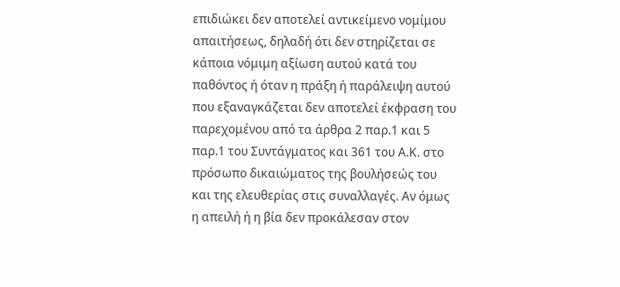επιδιώκει δεν αποτελεί αντικείμενο νομίμου απαιτήσεως, δηλαδή ότι δεν στηρίζεται σε κάποια νόμιμη αξίωση αυτού κατά του παθόντος ή όταν η πράξη ή παράλειψη αυτού που εξαναγκάζεται δεν αποτελεί έκφραση του παρεχομένου από τα άρθρα 2 παρ.1 και 5 παρ.1 του Συντάγματος και 361 του Α.Κ. στο πρόσωπο δικαιώματος της βουλήσεώς του και της ελευθερίας στις συναλλαγές. Αν όμως η απειλή ή η βία δεν προκάλεσαν στον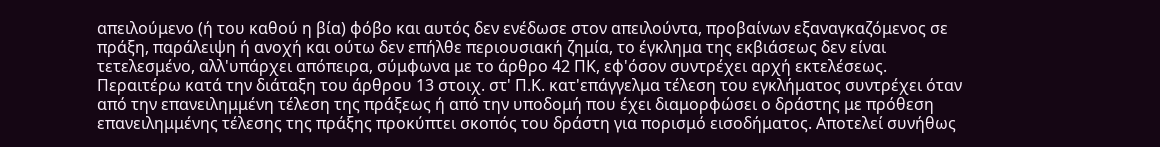απειλούμενο (ή του καθού η βία) φόβο και αυτός δεν ενέδωσε στον απειλούντα, προβαίνων εξαναγκαζόμενος σε πράξη, παράλειψη ή ανοχή και ούτω δεν επήλθε περιουσιακή ζημία, το έγκλημα της εκβιάσεως δεν είναι τετελεσμένο, αλλ'υπάρχει απόπειρα, σύμφωνα με το άρθρο 42 ΠΚ, εφ'όσον συντρέχει αρχή εκτελέσεως. Περαιτέρω κατά την διάταξη του άρθρου 13 στοιχ. στ' Π.Κ. κατ'επάγγελμα τέλεση του εγκλήματος συντρέχει όταν από την επανειλημμένη τέλεση της πράξεως ή από την υποδομή που έχει διαμορφώσει ο δράστης με πρόθεση επανειλημμένης τέλεσης της πράξης προκύπτει σκοπός του δράστη για πορισμό εισοδήματος. Αποτελεί συνήθως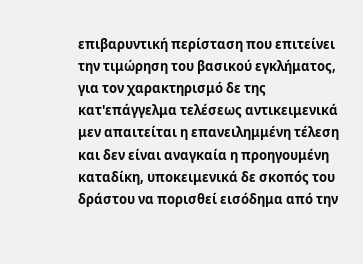επιβαρυντική περίσταση που επιτείνει την τιμώρηση του βασικού εγκλήματος, για τον χαρακτηρισμό δε της κατ'επάγγελμα τελέσεως αντικειμενικά μεν απαιτείται η επανειλημμένη τέλεση και δεν είναι αναγκαία η προηγουμένη καταδίκη, υποκειμενικά δε σκοπός του δράστου να πορισθεί εισόδημα από την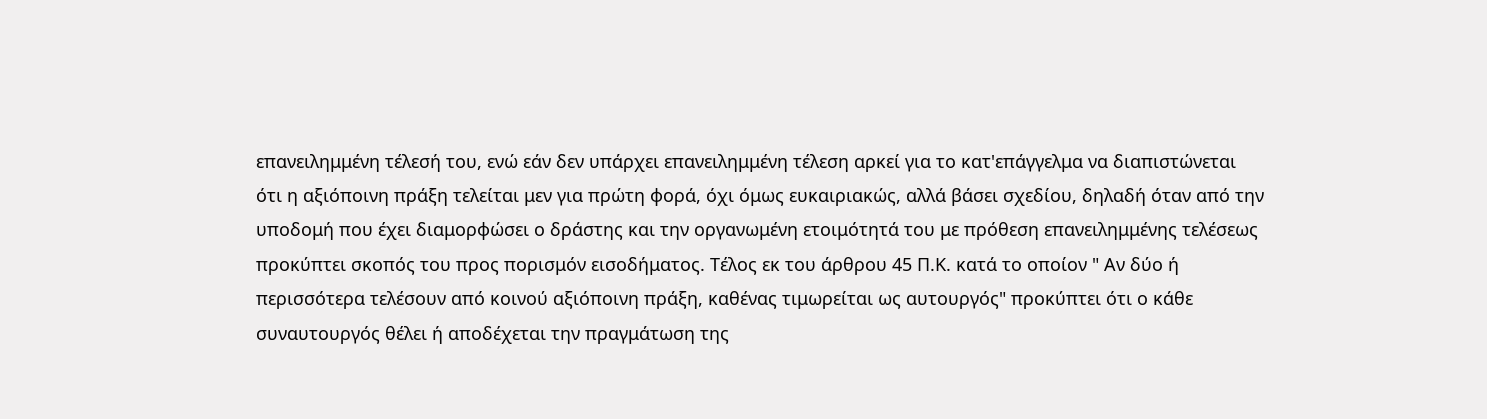επανειλημμένη τέλεσή του, ενώ εάν δεν υπάρχει επανειλημμένη τέλεση αρκεί για το κατ'επάγγελμα να διαπιστώνεται ότι η αξιόποινη πράξη τελείται μεν για πρώτη φορά, όχι όμως ευκαιριακώς, αλλά βάσει σχεδίου, δηλαδή όταν από την υποδομή που έχει διαμορφώσει ο δράστης και την οργανωμένη ετοιμότητά του με πρόθεση επανειλημμένης τελέσεως προκύπτει σκοπός του προς πορισμόν εισοδήματος. Τέλος εκ του άρθρου 45 Π.Κ. κατά το οποίον " Αν δύο ή περισσότερα τελέσουν από κοινού αξιόποινη πράξη, καθένας τιμωρείται ως αυτουργός" προκύπτει ότι ο κάθε συναυτουργός θέλει ή αποδέχεται την πραγμάτωση της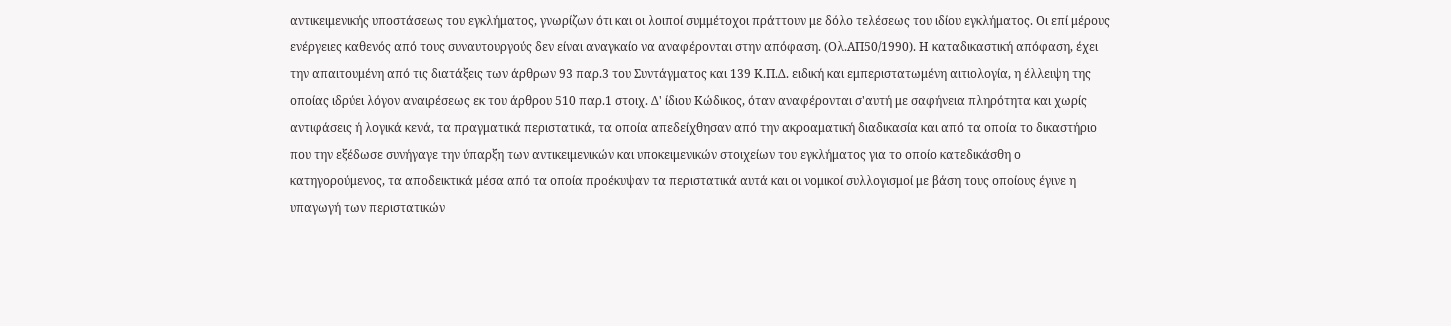αντικειμενικής υποστάσεως του εγκλήματος, γνωρίζων ότι και οι λοιποί συμμέτοχοι πράττουν με δόλο τελέσεως του ιδίου εγκλήματος. Οι επί μέρους ενέργειες καθενός από τους συναυτουργούς δεν είναι αναγκαίο να αναφέρονται στην απόφαση. (Ολ.ΑΠ50/1990). Η καταδικαστική απόφαση, έχει την απαιτουμένη από τις διατάξεις των άρθρων 93 παρ.3 του Συντάγματος και 139 Κ.Π.Δ. ειδική και εμπεριστατωμένη αιτιολογία, η έλλειψη της οποίας ιδρύει λόγον αναιρέσεως εκ του άρθρου 510 παρ.1 στοιχ. Δ' ίδιου Κώδικος, όταν αναφέρονται σ'αυτή με σαφήνεια πληρότητα και χωρίς αντιφάσεις ή λογικά κενά, τα πραγματικά περιστατικά, τα οποία απεδείχθησαν από την ακροαματική διαδικασία και από τα οποία το δικαστήριο που την εξέδωσε συνήγαγε την ύπαρξη των αντικειμενικών και υποκειμενικών στοιχείων του εγκλήματος για το οποίο κατεδικάσθη ο κατηγορούμενος, τα αποδεικτικά μέσα από τα οποία προέκυψαν τα περιστατικά αυτά και οι νομικοί συλλογισμοί με βάση τους οποίους έγινε η υπαγωγή των περιστατικών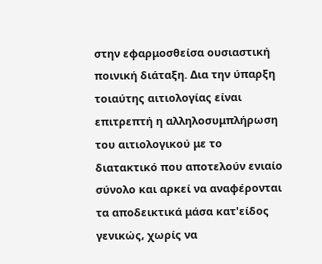στην εφαρμοσθείσα ουσιαστική ποινική διάταξη. Δια την ύπαρξη τοιαύτης αιτιολογίας είναι επιτρεπτή η αλληλοσυμπλήρωση του αιτιολογικού με το διατακτικό που αποτελούν ενιαίο σύνολο και αρκεί να αναφέρονται τα αποδεικτικά μάσα κατ'είδος γενικώς, χωρίς να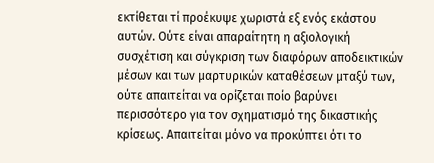εκτίθεται τί προέκυψε χωριστά εξ ενός εκάστου αυτών. Ούτε είναι απαραίτητη η αξιολογική συσχέτιση και σύγκριση των διαφόρων αποδεικτικών μέσων και των μαρτυρικών καταθέσεων μταξύ των, ούτε απαιτείται να ορίζεται ποίο βαρύνει περισσότερο για τον σχηματισμό της δικαστικής κρίσεως. Απαιτείται μόνο να προκύπτει ότι το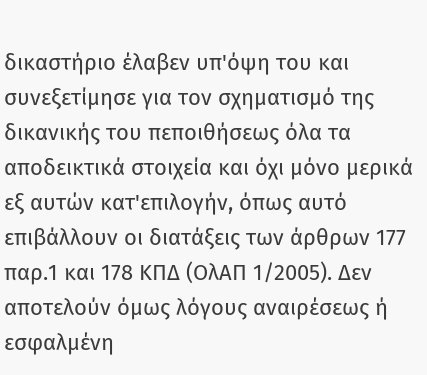δικαστήριο έλαβεν υπ'όψη του και συνεξετίμησε για τον σχηματισμό της δικανικής του πεποιθήσεως όλα τα αποδεικτικά στοιχεία και όχι μόνο μερικά εξ αυτών κατ'επιλογήν, όπως αυτό επιβάλλουν οι διατάξεις των άρθρων 177 παρ.1 και 178 ΚΠΔ (ΟλΑΠ 1/2005). Δεν αποτελούν όμως λόγους αναιρέσεως ή εσφαλμένη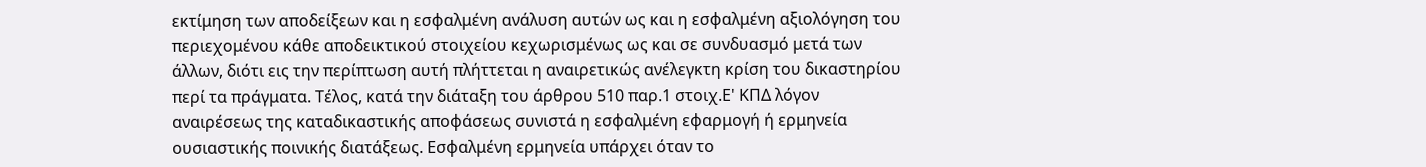εκτίμηση των αποδείξεων και η εσφαλμένη ανάλυση αυτών ως και η εσφαλμένη αξιολόγηση του περιεχομένου κάθε αποδεικτικού στοιχείου κεχωρισμένως ως και σε συνδυασμό μετά των άλλων, διότι εις την περίπτωση αυτή πλήττεται η αναιρετικώς ανέλεγκτη κρίση του δικαστηρίου περί τα πράγματα. Τέλος, κατά την διάταξη του άρθρου 510 παρ.1 στοιχ.Ε' ΚΠΔ λόγον αναιρέσεως της καταδικαστικής αποφάσεως συνιστά η εσφαλμένη εφαρμογή ή ερμηνεία ουσιαστικής ποινικής διατάξεως. Εσφαλμένη ερμηνεία υπάρχει όταν το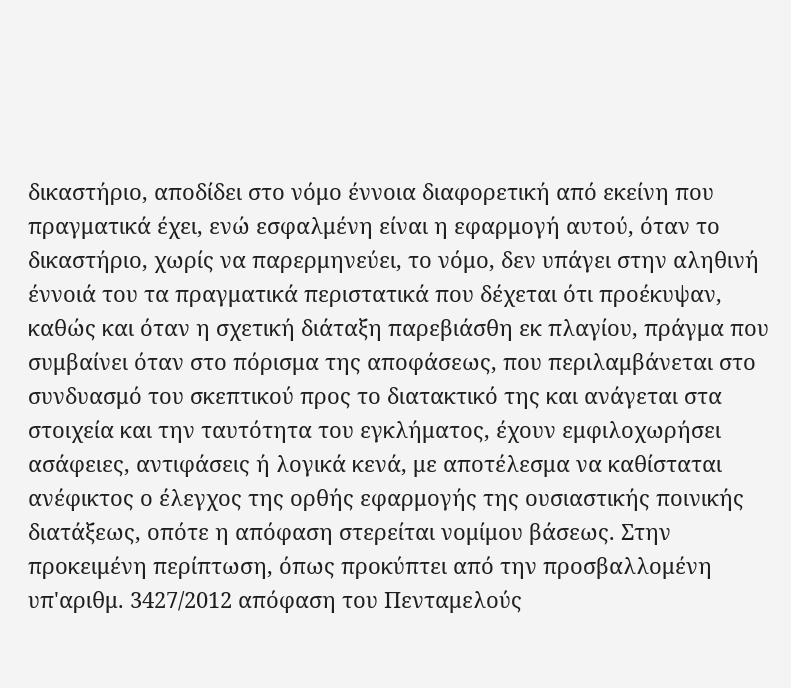δικαστήριο, αποδίδει στο νόμο έννοια διαφορετική από εκείνη που πραγματικά έχει, ενώ εσφαλμένη είναι η εφαρμογή αυτού, όταν το δικαστήριο, χωρίς να παρερμηνεύει, το νόμο, δεν υπάγει στην αληθινή έννοιά του τα πραγματικά περιστατικά που δέχεται ότι προέκυψαν, καθώς και όταν η σχετική διάταξη παρεβιάσθη εκ πλαγίου, πράγμα που συμβαίνει όταν στο πόρισμα της αποφάσεως, που περιλαμβάνεται στο συνδυασμό του σκεπτικού προς το διατακτικό της και ανάγεται στα στοιχεία και την ταυτότητα του εγκλήματος, έχουν εμφιλοχωρήσει ασάφειες, αντιφάσεις ή λογικά κενά, με αποτέλεσμα να καθίσταται ανέφικτος ο έλεγχος της ορθής εφαρμογής της ουσιαστικής ποινικής διατάξεως, οπότε η απόφαση στερείται νομίμου βάσεως. Στην προκειμένη περίπτωση, όπως προκύπτει από την προσβαλλομένη υπ'αριθμ. 3427/2012 απόφαση του Πενταμελούς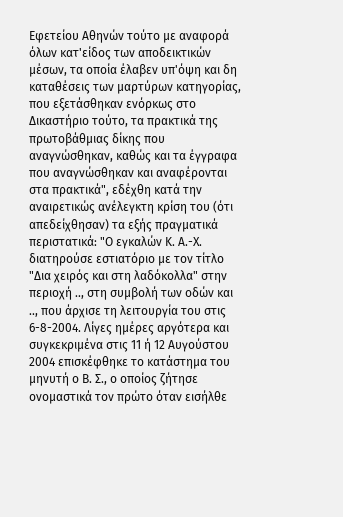Εφετείου Αθηνών τούτο με αναφορά όλων κατ'είδος των αποδεικτικών μέσων, τα οποία έλαβεν υπ'όψη και δη καταθέσεις των μαρτύρων κατηγορίας, που εξετάσθηκαν ενόρκως στο Δικαστήριο τούτο, τα πρακτικά της πρωτοβάθμιας δίκης που αναγνώσθηκαν, καθώς και τα έγγραφα που αναγνώσθηκαν και αναφέρονται στα πρακτικά", εδέχθη κατά την αναιρετικώς ανέλεγκτη κρίση του (ότι απεδείχθησαν) τα εξής πραγματικά περιστατικά: "Ο εγκαλών Κ. Α.-Χ. διατηρούσε εστιατόριο με τον τίτλο "Δια χειρός και στη λαδόκολλα" στην περιοχή .., στη συμβολή των οδών και .., που άρχισε τη λειτουργία του στις 6-8-2004. Λίγες ημέρες αργότερα και συγκεκριμένα στις 11 ή 12 Αυγούστου 2004 επισκέφθηκε το κατάστημα του μηνυτή ο Β. Σ., ο οποίος ζήτησε ονομαστικά τον πρώτο όταν εισήλθε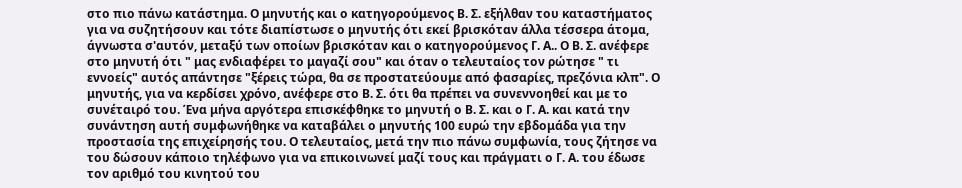στο πιο πάνω κατάστημα. Ο μηνυτής και ο κατηγορούμενος Β. Σ. εξήλθαν του καταστήματος για να συζητήσουν και τότε διαπίστωσε ο μηνυτής ότι εκεί βρισκόταν άλλα τέσσερα άτομα, άγνωστα σ'αυτόν, μεταξύ των οποίων βρισκόταν και ο κατηγορούμενος Γ. Α.. Ο Β. Σ. ανέφερε στο μηνυτή ότι " μας ενδιαφέρει το μαγαζί σου" και όταν ο τελευταίος τον ρώτησε " τι εννοείς" αυτός απάντησε "ξέρεις τώρα, θα σε προστατεύουμε από φασαρίες, πρεζόνια κλπ". Ο μηνυτής, για να κερδίσει χρόνο, ανέφερε στο Β. Σ. ότι θα πρέπει να συνεννοηθεί και με το συνέταιρό του. Ένα μήνα αργότερα επισκέφθηκε το μηνυτή ο Β. Σ. και ο Γ. Α. και κατά την συνάντηση αυτή συμφωνήθηκε να καταβάλει ο μηνυτής 100 ευρώ την εβδομάδα για την προστασία της επιχείρησής του. Ο τελευταίος, μετά την πιο πάνω συμφωνία, τους ζήτησε να του δώσουν κάποιο τηλέφωνο για να επικοινωνεί μαζί τους και πράγματι ο Γ. Α. του έδωσε τον αριθμό του κινητού του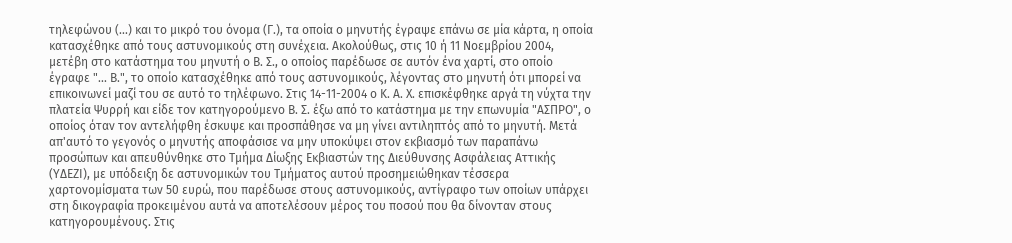τηλεφώνου (...) και το μικρό του όνομα (Γ.), τα οποία ο μηνυτής έγραψε επάνω σε μία κάρτα, η οποία κατασχέθηκε από τους αστυνομικούς στη συνέχεια. Ακολούθως, στις 10 ή 11 Νοεμβρίου 2004, μετέβη στο κατάστημα του μηνυτή ο Β. Σ., ο οποίος παρέδωσε σε αυτόν ένα χαρτί, στο οποίο έγραφε "... Β.", το οποίο κατασχέθηκε από τους αστυνομικούς, λέγοντας στο μηνυτή ότι μπορεί να επικοινωνεί μαζί του σε αυτό το τηλέφωνο. Στις 14-11-2004 ο Κ. Α. Χ. επισκέφθηκε αργά τη νύχτα την πλατεία Ψυρρή και είδε τον κατηγορούμενο Β. Σ. έξω από το κατάστημα με την επωνυμία "ΑΣΠΡΟ", ο οποίος όταν τον αντελήφθη έσκυψε και προσπάθησε να μη γίνει αντιληπτός από το μηνυτή. Μετά απ'αυτό το γεγονός ο μηνυτής αποφάσισε να μην υποκύψει στον εκβιασμό των παραπάνω προσώπων και απευθύνθηκε στο Τμήμα Δίωξης Εκβιαστών της Διεύθυνσης Ασφάλειας Αττικής (ΥΔΕΖΙ), με υπόδειξη δε αστυνομικών του Τμήματος αυτού προσημειώθηκαν τέσσερα χαρτονομίσματα των 50 ευρώ, που παρέδωσε στους αστυνομικούς, αντίγραφο των οποίων υπάρχει στη δικογραφία προκειμένου αυτά να αποτελέσουν μέρος του ποσού που θα δίνονταν στους κατηγορουμένους. Στις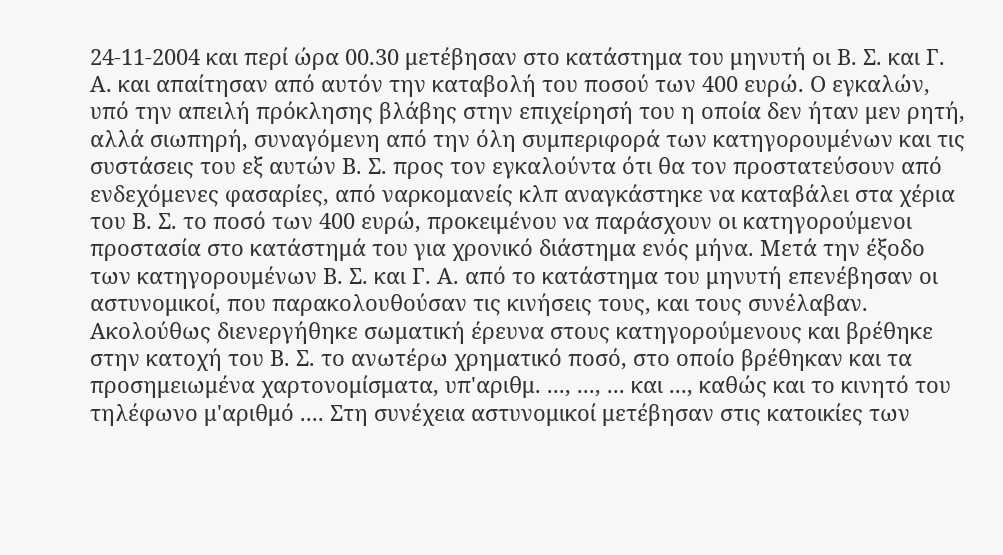24-11-2004 και περί ώρα 00.30 μετέβησαν στο κατάστημα του μηνυτή οι Β. Σ. και Γ. Α. και απαίτησαν από αυτόν την καταβολή του ποσού των 400 ευρώ. Ο εγκαλών, υπό την απειλή πρόκλησης βλάβης στην επιχείρησή του η οποία δεν ήταν μεν ρητή, αλλά σιωπηρή, συναγόμενη από την όλη συμπεριφορά των κατηγορουμένων και τις συστάσεις του εξ αυτών Β. Σ. προς τον εγκαλούντα ότι θα τον προστατεύσουν από ενδεχόμενες φασαρίες, από ναρκομανείς κλπ αναγκάστηκε να καταβάλει στα χέρια του Β. Σ. το ποσό των 400 ευρώ, προκειμένου να παράσχουν οι κατηγορούμενοι προστασία στο κατάστημά του για χρονικό διάστημα ενός μήνα. Μετά την έξοδο των κατηγορουμένων Β. Σ. και Γ. Α. από το κατάστημα του μηνυτή επενέβησαν οι αστυνομικοί, που παρακολουθούσαν τις κινήσεις τους, και τους συνέλαβαν. Ακολούθως διενεργήθηκε σωματική έρευνα στους κατηγορούμενους και βρέθηκε στην κατοχή του Β. Σ. το ανωτέρω χρηματικό ποσό, στο οποίο βρέθηκαν και τα προσημειωμένα χαρτονομίσματα, υπ'αριθμ. ..., ..., ... και ..., καθώς και το κινητό του τηλέφωνο μ'αριθμό .... Στη συνέχεια αστυνομικοί μετέβησαν στις κατοικίες των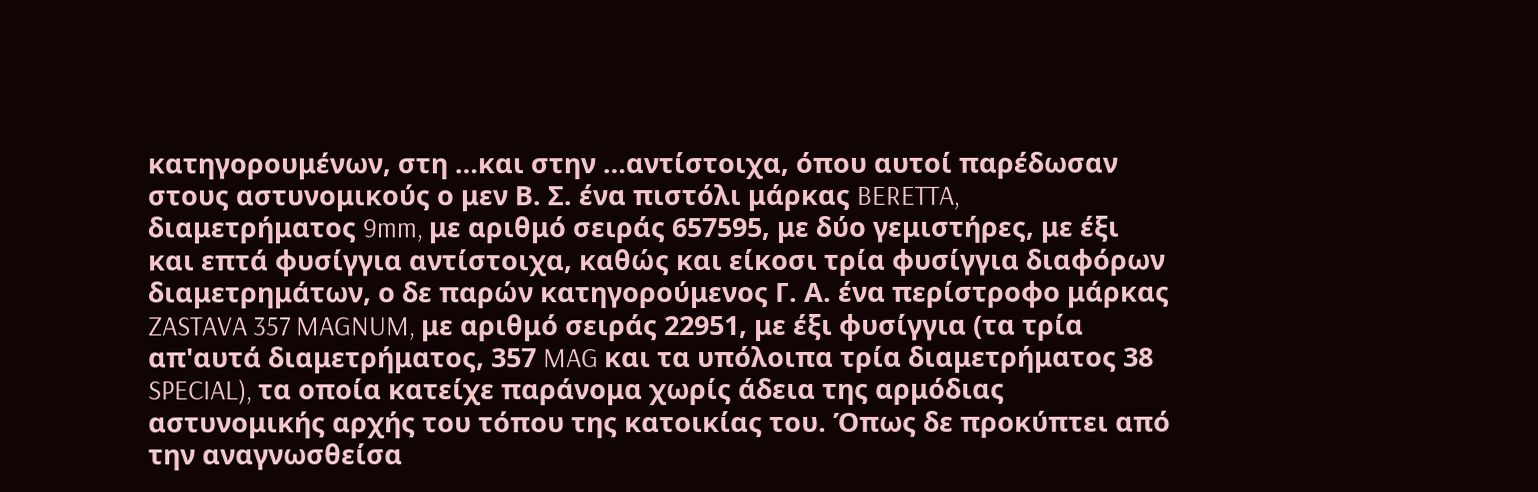κατηγορουμένων, στη …και στην …αντίστοιχα, όπου αυτοί παρέδωσαν στους αστυνομικούς ο μεν Β. Σ. ένα πιστόλι μάρκας BERETTA, διαμετρήματος 9mm, με αριθμό σειράς 657595, με δύο γεμιστήρες, με έξι και επτά φυσίγγια αντίστοιχα, καθώς και είκοσι τρία φυσίγγια διαφόρων διαμετρημάτων, ο δε παρών κατηγορούμενος Γ. Α. ένα περίστροφο μάρκας ZASTAVA 357 MAGNUM, με αριθμό σειράς 22951, με έξι φυσίγγια (τα τρία απ'αυτά διαμετρήματος, 357 MAG και τα υπόλοιπα τρία διαμετρήματος 38 SPECIAL), τα οποία κατείχε παράνομα χωρίς άδεια της αρμόδιας αστυνομικής αρχής του τόπου της κατοικίας του. Όπως δε προκύπτει από την αναγνωσθείσα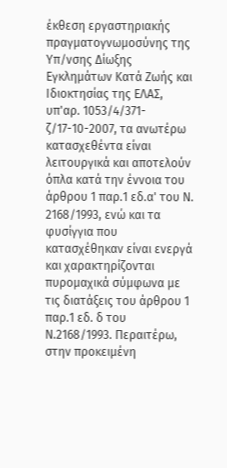έκθεση εργαστηριακής πραγματογνωμοσύνης της Υπ/νσης Δίωξης Εγκλημάτων Κατά Ζωής και Ιδιοκτησίας της ΕΛΑΣ, υπ'αρ. 1053/4/371-ζ/17-10-2007, τα ανωτέρω κατασχεθέντα είναι λειτουργικά και αποτελούν όπλα κατά την έννοια του άρθρου 1 παρ.1 εδ.α' του Ν. 2168/1993, ενώ και τα φυσίγγια που κατασχέθηκαν είναι ενεργά και χαρακτηρίζονται πυρομαχικά σύμφωνα με τις διατάξεις του άρθρου 1 παρ.1 εδ. δ του Ν.2168/1993. Περαιτέρω, στην προκειμένη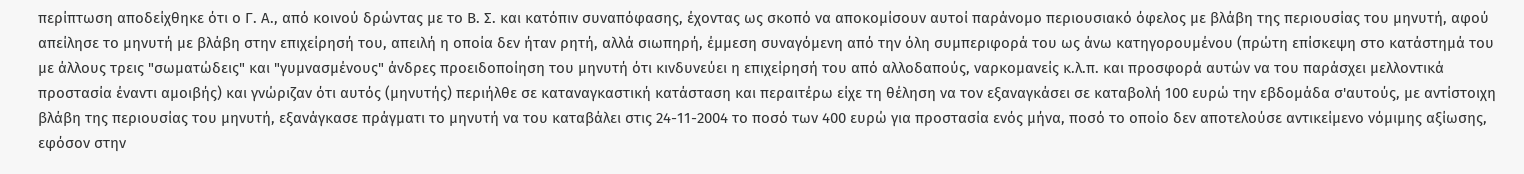περίπτωση αποδείχθηκε ότι ο Γ. Α., από κοινού δρώντας με το Β. Σ. και κατόπιν συναπόφασης, έχοντας ως σκοπό να αποκομίσουν αυτοί παράνομο περιουσιακό όφελος με βλάβη της περιουσίας του μηνυτή, αφού απείλησε το μηνυτή με βλάβη στην επιχείρησή του, απειλή η οποία δεν ήταν ρητή, αλλά σιωπηρή, έμμεση συναγόμενη από την όλη συμπεριφορά του ως άνω κατηγορουμένου (πρώτη επίσκεψη στο κατάστημά του με άλλους τρεις "σωματώδεις" και "γυμνασμένους" άνδρες προειδοποίηση του μηνυτή ότι κινδυνεύει η επιχείρησή του από αλλοδαπούς, ναρκομανείς κ.λ.π. και προσφορά αυτών να του παράσχει μελλοντικά προστασία έναντι αμοιβής) και γνώριζαν ότι αυτός (μηνυτής) περιήλθε σε καταναγκαστική κατάσταση και περαιτέρω είχε τη θέληση να τον εξαναγκάσει σε καταβολή 100 ευρώ την εβδομάδα σ'αυτούς, με αντίστοιχη βλάβη της περιουσίας του μηνυτή, εξανάγκασε πράγματι το μηνυτή να του καταβάλει στις 24-11-2004 το ποσό των 400 ευρώ για προστασία ενός μήνα, ποσό το οποίο δεν αποτελούσε αντικείμενο νόμιμης αξίωσης, εφόσον στην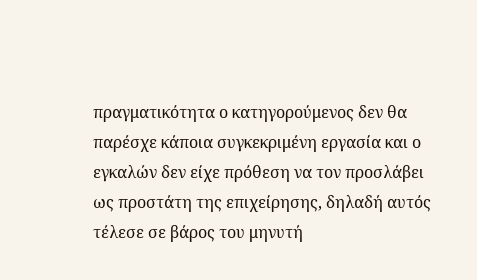πραγματικότητα ο κατηγορούμενος δεν θα παρέσχε κάποια συγκεκριμένη εργασία και ο εγκαλών δεν είχε πρόθεση να τον προσλάβει ως προστάτη της επιχείρησης, δηλαδή αυτός τέλεσε σε βάρος του μηνυτή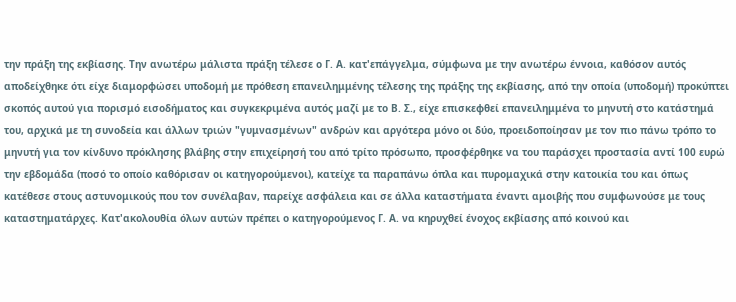την πράξη της εκβίασης. Την ανωτέρω μάλιστα πράξη τέλεσε ο Γ. Α. κατ'επάγγελμα, σύμφωνα με την ανωτέρω έννοια, καθόσον αυτός αποδείχθηκε ότι είχε διαμορφώσει υποδομή με πρόθεση επανειλημμένης τέλεσης της πράξης της εκβίασης, από την οποία (υποδομή) προκύπτει σκοπός αυτού για πορισμό εισοδήματος και συγκεκριμένα αυτός μαζί με το Β. Σ., είχε επισκεφθεί επανειλημμένα το μηνυτή στο κατάστημά του, αρχικά με τη συνοδεία και άλλων τριών "γυμνασμένων" ανδρών και αργότερα μόνο οι δύο, προειδοποίησαν με τον πιο πάνω τρόπο το μηνυτή για τον κίνδυνο πρόκλησης βλάβης στην επιχείρησή του από τρίτο πρόσωπο, προσφέρθηκε να του παράσχει προστασία αντί 100 ευρώ την εβδομάδα (ποσό το οποίο καθόρισαν οι κατηγορούμενοι), κατείχε τα παραπάνω όπλα και πυρομαχικά στην κατοικία του και όπως κατέθεσε στους αστυνομικούς που τον συνέλαβαν, παρείχε ασφάλεια και σε άλλα καταστήματα έναντι αμοιβής που συμφωνούσε με τους καταστηματάρχες. Κατ'ακολουθία όλων αυτών πρέπει ο κατηγορούμενος Γ. Α. να κηρυχθεί ένοχος εκβίασης από κοινού και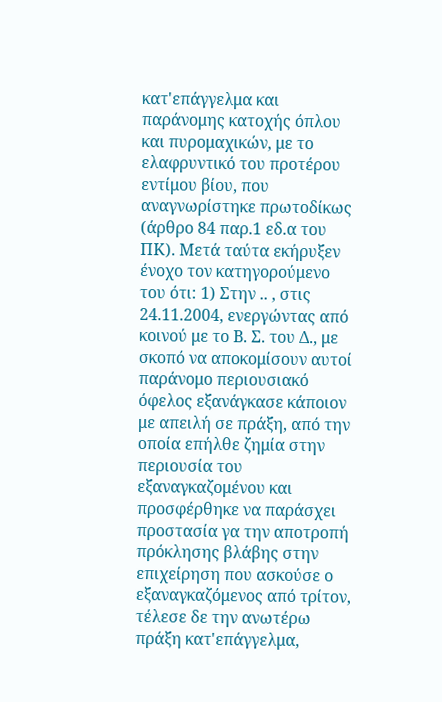κατ'επάγγελμα και παράνομης κατοχής όπλου και πυρομαχικών, με το ελαφρυντικό του προτέρου εντίμου βίου, που αναγνωρίστηκε πρωτοδίκως (άρθρο 84 παρ.1 εδ.α του ΠΚ). Μετά ταύτα εκήρυξεν ένοχο τον κατηγορούμενο του ότι: 1) Στην .. , στις 24.11.2004, ενεργώντας από κοινού με το Β. Σ. του Δ., με σκοπό να αποκομίσουν αυτοί παράνομο περιουσιακό όφελος εξανάγκασε κάποιον με απειλή σε πράξη, από την οποία επήλθε ζημία στην περιουσία του εξαναγκαζομένου και προσφέρθηκε να παράσχει προστασία γα την αποτροπή πρόκλησης βλάβης στην επιχείρηση που ασκούσε ο εξαναγκαζόμενος από τρίτον, τέλεσε δε την ανωτέρω πράξη κατ'επάγγελμα,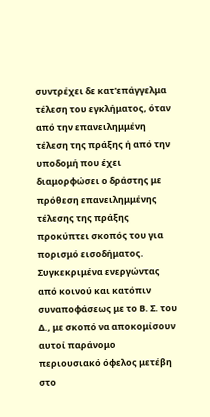συντρέχει δε κατ'επάγγελμα τέλεση του εγκλήματος, όταν από την επανειλημμένη τέλεση της πράξης ή από την υποδομή που έχει διαμορφώσει ο δράστης με πρόθεση επανειλημμένης τέλεσης της πράξης προκύπτει σκοπός του για πορισμό εισοδήματος. Συγκεκριμένα ενεργώντας από κοινού και κατόπιν συναποφάσεως με το Β. Σ. του Δ., με σκοπό να αποκομίσουν αυτοί παράνομο περιουσιακό όφελος μετέβη στο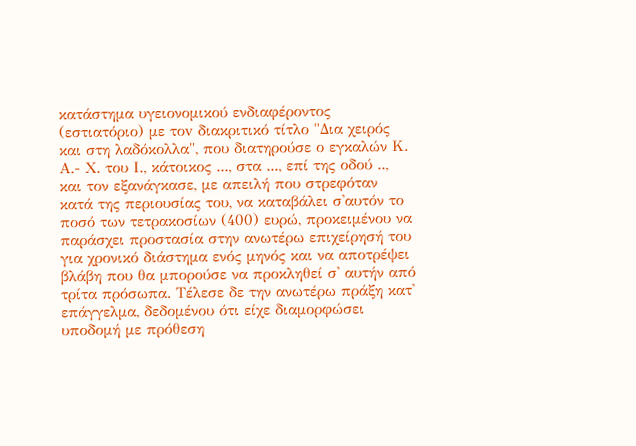κατάστημα υγειονομικού ενδιαφέροντος (εστιατόριο) με τοv διακριτικό τίτλο "Δια χειρός και στη λαδόκολλα", που διατηρούσε ο εγκαλών Κ. Α.- Χ. του Ι., κάτοικος ..., στα ..., επί της οδού .., και τον εξανάγκασε, με απειλή που στρεφόταν κατά της περιουσίας του, να καταβάλει σ'αυτόν το ποσό των τετρακοσίων (400) ευρώ, προκειμένου να παράσχει προστασία στην ανωτέρω επιχείρησή του για χρονικό διάστημα ενός μηνός και να αποτρέψει βλάβη που θα μπορούσε να προκληθεί σ' αυτήν από τρίτα πρόσωπα. Τέλεσε δε την ανωτέρω πράξη κατ' επάγγελμα, δεδομένου ότι είχε διαμορφώσει υποδομή με πρόθεση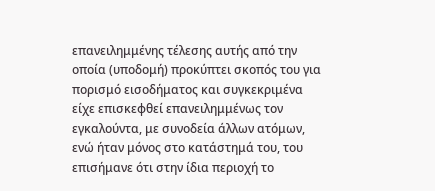επανειλημμένης τέλεσης αυτής από την οποία (υποδομή) προκύπτει σκοπός του για πορισμό εισοδήματος και συγκεκριμένα είχε επισκεφθεί επανειλημμένως τον εγκαλούντα, με συνοδεία άλλων ατόμων, ενώ ήταν μόνος στο κατάστημά του, του επισήμανε ότι στην ίδια περιοχή το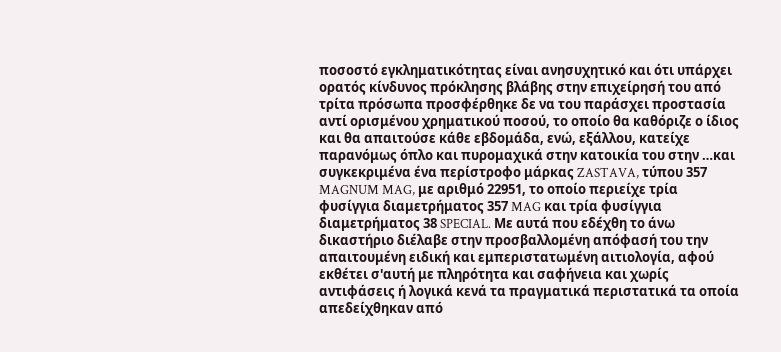ποσοστό εγκληματικότητας είναι ανησυχητικό και ότι υπάρχει ορατός κίνδυνος πρόκλησης βλάβης στην επιχείρησή του από τρίτα πρόσωπα προσφέρθηκε δε να του παράσχει προστασία αντί ορισμένου χρηματικού ποσού, το οποίο θα καθόριζε ο ίδιος και θα απαιτούσε κάθε εβδομάδα, ενώ, εξάλλου, κατείχε παρανόμως όπλο και πυρομαχικά στην κατοικία του στην …και συγκεκριμένα ένα περίστροφο μάρκας ZASTAVA, τύπου 357 MAGNUM MAG, με αριθμό 22951, το οποίο περιείχε τρία φυσίγγια διαμετρήματος 357 MAG και τρία φυσίγγια διαμετρήματος 38 SPECIAL. Με αυτά που εδέχθη το άνω δικαστήριο διέλαβε στην προσβαλλομένη απόφασή του την απαιτουμένη ειδική και εμπεριστατωμένη αιτιολογία, αφού εκθέτει σ'αυτή με πληρότητα και σαφήνεια και χωρίς αντιφάσεις ή λογικά κενά τα πραγματικά περιστατικά τα οποία απεδείχθηκαν από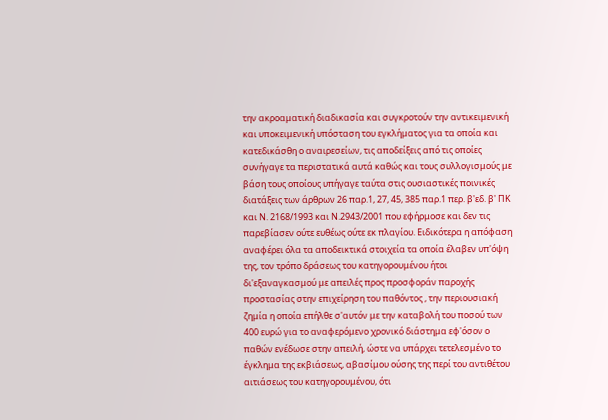την ακροαματική διαδικασία και συγκροτούν την αντικειμενική και υποκειμενική υπόσταση του εγκλήματος για τα οποία και κατεδικάσθη ο αναιρεσείων, τις αποδείξεις από τις οποίες συνήγαγε τα περιστατικά αυτά καθώς και τους συλλογισμούς με βάση τους οποίους υπήγαγε ταύτα στις ουσιαστικές ποινικές διατάξεις των άρθρων 26 παρ.1, 27, 45, 385 παρ.1 περ. β'εδ. β' ΠΚ και Ν. 2168/1993 και Ν.2943/2001 που εφήρμοσε και δεν τις παρεβίασεν ούτε ευθέως ούτε εκ πλαγίου. Ειδικότερα η απόφαση αναφέρει όλα τα αποδεικτικά στοιχεία τα οποία έλαβεν υπ'όψη της, τον τρόπο δράσεως του κατηγορουμένου ήτοι δι'εξαναγκασμού με απειλές προς προσφοράν παροχής προστασίας στην επιχείρηση του παθόντος , την περιουσιακή ζημία η οποία επήλθε σ'αυτόν με την καταβολή του ποσού των 400 ευρώ για το αναφερόμενο χρονικό διάστημα εφ'όσον ο παθών ενέδωσε στην απειλή, ώστε να υπάρχει τετελεσμένο το έγκλημα της εκβιάσεως, αβασίμου ούσης της περί του αντιθέτου αιτιάσεως του κατηγορουμένου, ότι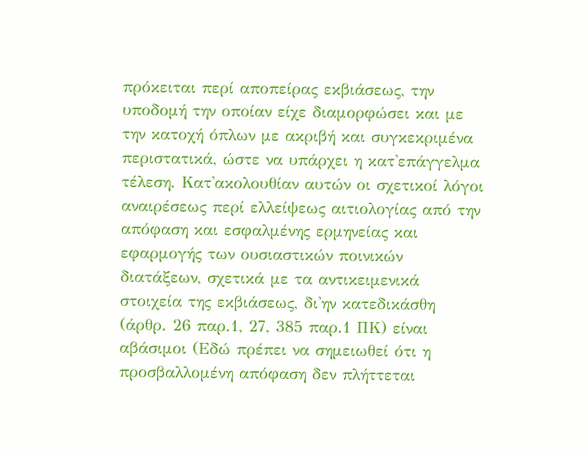πρόκειται περί αποπείρας εκβιάσεως, την υποδομή την οποίαν είχε διαμορφώσει και με την κατοχή όπλων με ακριβή και συγκεκριμένα περιστατικά, ώστε να υπάρχει η κατ'επάγγελμα τέλεση. Κατ'ακολουθίαν αυτών οι σχετικοί λόγοι αναιρέσεως περί ελλείψεως αιτιολογίας από την απόφαση και εσφαλμένης ερμηνείας και εφαρμογής των ουσιαστικών ποινικών διατάξεων, σχετικά με τα αντικειμενικά στοιχεία της εκβιάσεως, δι'ην κατεδικάσθη (άρθρ. 26 παρ.1, 27, 385 παρ.1 ΠΚ) είναι αβάσιμοι (Εδώ πρέπει να σημειωθεί ότι η προσβαλλομένη απόφαση δεν πλήττεται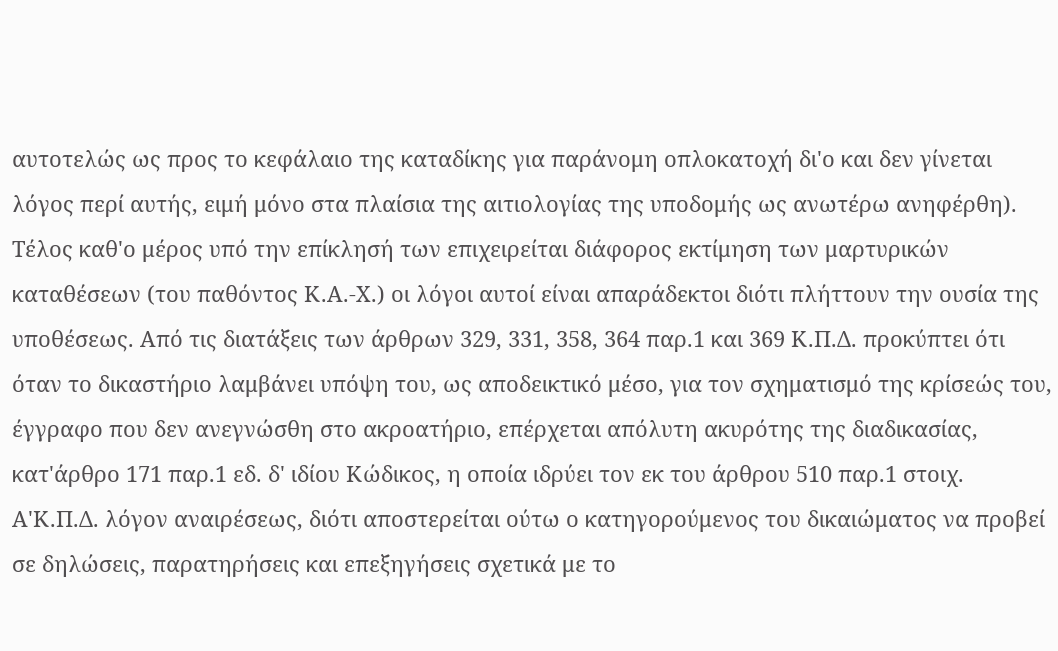αυτοτελώς ως προς το κεφάλαιο της καταδίκης για παράνομη οπλοκατοχή δι'ο και δεν γίνεται λόγος περί αυτής, ειμή μόνο στα πλαίσια της αιτιολογίας της υποδομής ως ανωτέρω ανηφέρθη). Τέλος καθ'ο μέρος υπό την επίκλησή των επιχειρείται διάφορος εκτίμηση των μαρτυρικών καταθέσεων (του παθόντος Κ.Α.-Χ.) οι λόγοι αυτοί είναι απαράδεκτοι διότι πλήττουν την ουσία της υποθέσεως. Από τις διατάξεις των άρθρων 329, 331, 358, 364 παρ.1 και 369 Κ.Π.Δ. προκύπτει ότι όταν το δικαστήριο λαμβάνει υπόψη του, ως αποδεικτικό μέσο, για τον σχηματισμό της κρίσεώς του, έγγραφο που δεν ανεγνώσθη στο ακροατήριο, επέρχεται απόλυτη ακυρότης της διαδικασίας, κατ'άρθρο 171 παρ.1 εδ. δ' ιδίου Κώδικος, η οποία ιδρύει τον εκ του άρθρου 510 παρ.1 στοιχ. Α'Κ.Π.Δ. λόγον αναιρέσεως, διότι αποστερείται ούτω ο κατηγορούμενος του δικαιώματος να προβεί σε δηλώσεις, παρατηρήσεις και επεξηγήσεις σχετικά με το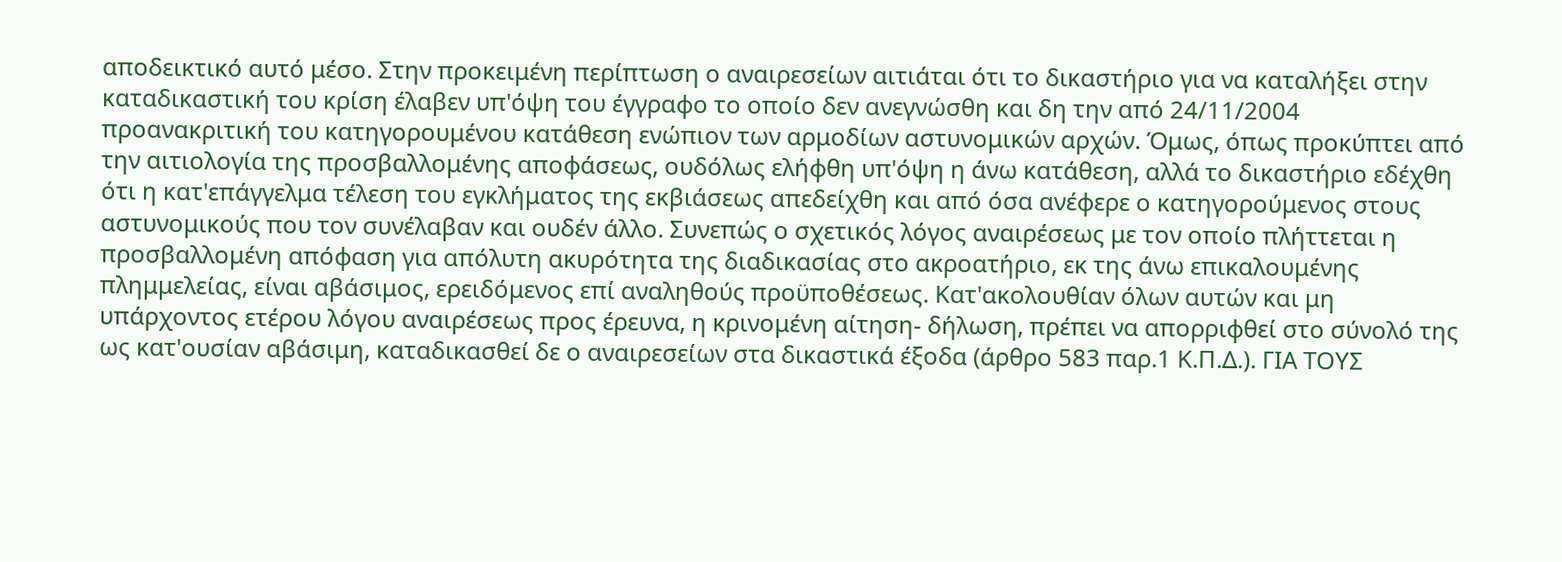αποδεικτικό αυτό μέσο. Στην προκειμένη περίπτωση ο αναιρεσείων αιτιάται ότι το δικαστήριο για να καταλήξει στην καταδικαστική του κρίση έλαβεν υπ'όψη του έγγραφο το οποίο δεν ανεγνώσθη και δη την από 24/11/2004 προανακριτική του κατηγορουμένου κατάθεση ενώπιον των αρμοδίων αστυνομικών αρχών. Όμως, όπως προκύπτει από την αιτιολογία της προσβαλλομένης αποφάσεως, ουδόλως ελήφθη υπ'όψη η άνω κατάθεση, αλλά το δικαστήριο εδέχθη ότι η κατ'επάγγελμα τέλεση του εγκλήματος της εκβιάσεως απεδείχθη και από όσα ανέφερε ο κατηγορούμενος στους αστυνομικούς που τον συνέλαβαν και ουδέν άλλο. Συνεπώς ο σχετικός λόγος αναιρέσεως με τον οποίο πλήττεται η προσβαλλομένη απόφαση για απόλυτη ακυρότητα της διαδικασίας στο ακροατήριο, εκ της άνω επικαλουμένης πλημμελείας, είναι αβάσιμος, ερειδόμενος επί αναληθούς προϋποθέσεως. Κατ'ακολουθίαν όλων αυτών και μη υπάρχοντος ετέρου λόγου αναιρέσεως προς έρευνα, η κρινομένη αίτηση- δήλωση, πρέπει να απορριφθεί στο σύνολό της ως κατ'ουσίαν αβάσιμη, καταδικασθεί δε ο αναιρεσείων στα δικαστικά έξοδα (άρθρο 583 παρ.1 Κ.Π.Δ.). ΓΙΑ ΤΟΥΣ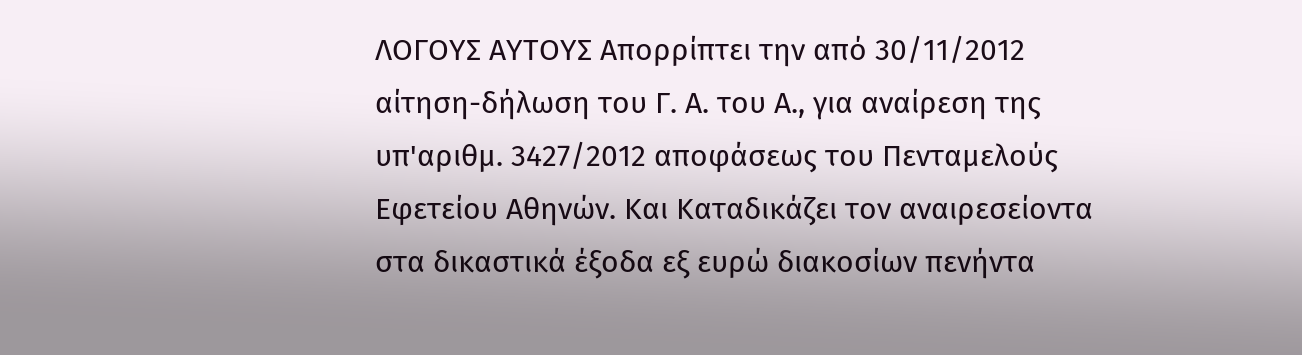ΛΟΓΟΥΣ ΑΥΤΟΥΣ Απορρίπτει την από 30/11/2012 αίτηση-δήλωση του Γ. Α. του Α., για αναίρεση της υπ'αριθμ. 3427/2012 αποφάσεως του Πενταμελούς Εφετείου Αθηνών. Και Καταδικάζει τον αναιρεσείοντα στα δικαστικά έξοδα εξ ευρώ διακοσίων πενήντα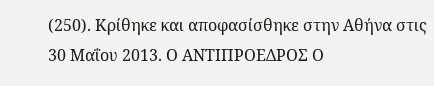(250). Κρίθηκε και αποφασίσθηκε στην Αθήνα στις 30 Μαΐου 2013. Ο ΑΝΤΙΠΡΟΕΔΡΟΣ Ο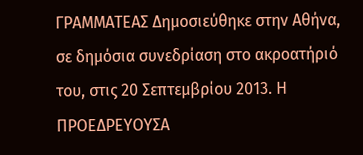ΓΡΑΜΜΑΤΕΑΣ Δημοσιεύθηκε στην Αθήνα, σε δημόσια συνεδρίαση στο ακροατήριό του, στις 20 Σεπτεμβρίου 2013. Η ΠΡΟΕΔΡΕΥΟΥΣΑ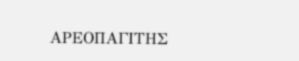ΑΡΕΟΠΑΓΙΤΗΣ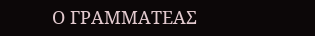Ο ΓΡΑΜΜΑΤΕΑΣ